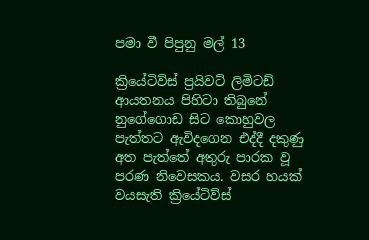පමා වී පිපුනු මල් 13

ක්‍රියේටිව්ස් ප්‍රයිවට් ලිමිටඩ් ආයතනය පිහිටා තිබුනේ නුගේගොඩ සිට කොහුවල පැත්තට ඇවිදගෙන එද්දී දකුණු අත පැත්තේ අතුරු පාරක වූ පරණ නිවෙසකය. වසර හයක් වයසැති ක්‍රියේටිව්ස්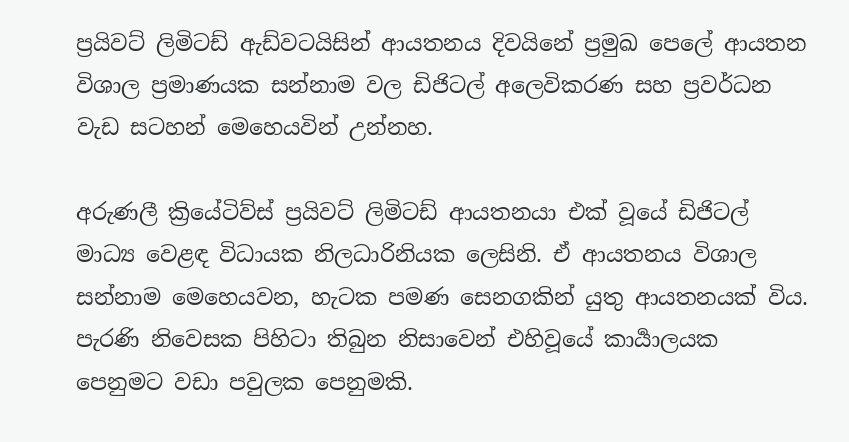ප්‍රයිවට් ලිමිටඩ් ඇඩ්වටයිසින් ආයතනය දිවයිනේ ප්‍රමුඛ පෙලේ ආයතන විශාල ප්‍රමාණයක සන්නාම වල ඩිජිටල් අලෙවිකරණ සහ ප්‍රවර්ධන වැඩ සටහන් මෙහෙයවින් උන්නහ.

අරුණලී ක්‍රියේටිව්ස් ප්‍රයිවට් ලිමිටඩ් ආයතනයා එක් වූයේ ඩිජිටල් මාධ්‍ය වෙළඳ විධායක නිලධාරිනියක ලෙසිනි. ඒ ආයතනය විශාල සන්නාම මෙහෙයවන, හැටක පමණ සෙනගකින් යුතු ආයතනයක් විය. පැරණි නිවෙසක පිහිටා තිබුන නිසාවෙන් එහිවූයේ කාර්‍යාලයක පෙනුමට වඩා පවුලක පෙනුමකි.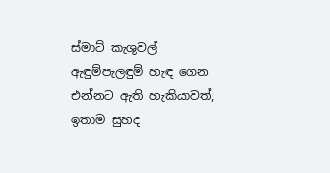ස්මාට් කැශුවල් ඇඳුම්පැලඳුම් හැඳ ගෙන එන්නට ඇති හැකියාවත්, ඉතාම සුහද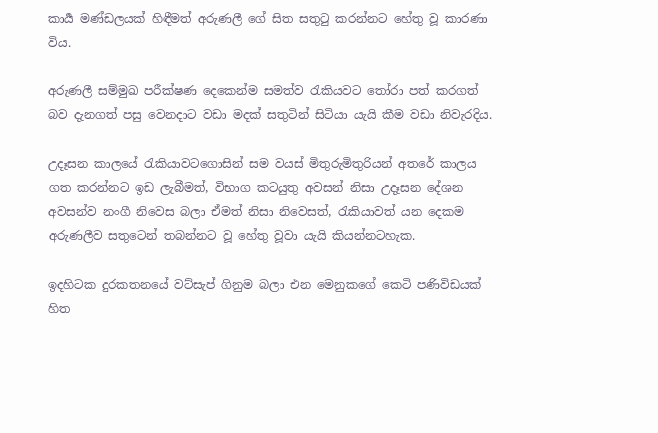කාර්‍ය මණ්ඩලයක් හිඳීමත් අරුණලී ගේ සිත සතුටු කරන්නට හේතු වූ කාරණා විය.

අරුණලී සම්මුඛ පරීක්ෂණ දෙකෙන්ම සමත්ව රැකියවට තෝරා පත් කරගත් බව දැනගත් පසු වෙනදාට වඩා මදක් සතුටින් සිටියා යැයි කීම වඩා නිවැරදිය.

උදෑසන කාලයේ රැකියාවටගොසින් සම වයස් මිතුරුමිතුරියන් අතරේ කාලය ගත කරන්නට ඉඩ ලැබීමත්, විභාග කටයුතු අවසන් නිසා උදෑසන දේශන අවසන්ව නංගී නිවෙස බලා ඒමත් නිසා නිවෙසත්, රැකියාවත් යන දෙකම අරුණලීව සතුටෙන් තබන්නට වූ හේතු වූවා යැයි කියන්නටහැක.

ඉදහිටක දුරකතනයේ වට්සැප් ගිනුම බලා එන මෙනුකගේ කෙටි පණිවිඩයක් හිත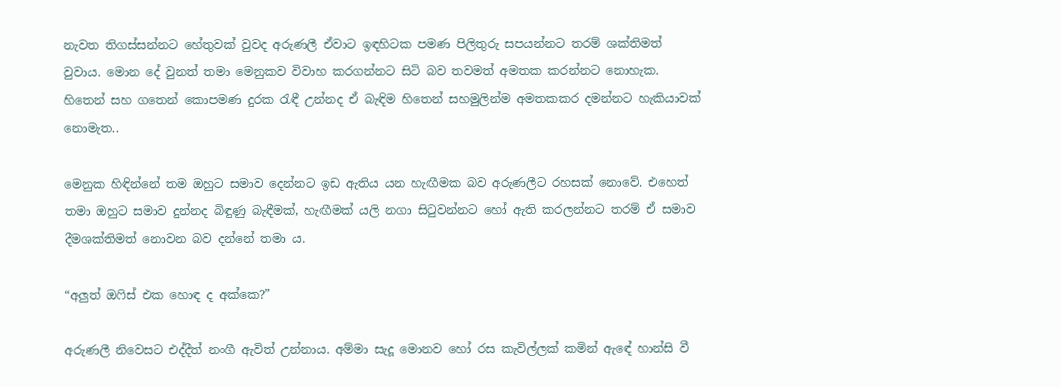නැවත තිගස්සන්නට හේතුවක් වුවද අරුණලී ඒවාට ඉඳහිටක පමණ පිලිතුරු සපයන්නට තරම් ශක්තිමත් වුවාය. මොන දේ වුනත් තමා මෙනුකව විවාහ කරගන්නට සිටි බව තවමත් අමතක කරන්නට නොහැක. හිතෙන් සහ ගතෙන් කොපමණ දුරක රැඳී උන්නද ඒ බැඳිම හිතෙන් සහමුලින්ම අමතකකර දමන්නට හැකියාවක් නොමැත..

මෙනුක හිඳින්නේ තම ඔහුට සමාව දෙන්නට ඉඩ ඇතිය යන හැඟීමක බව අරුණලීට රහසක් නොවේ. එහෙත් තමා ඔහුට සමාව දුන්නද බිඳුණු බැඳීමක්, හැඟීමක් යලි නගා සිටුවන්නට හෝ ඇති කරලන්නට තරම් ඒ සමාව දීමශක්තිමත් නොවන බව දන්නේ තමා ය.

“අලුත් ඔෆිස් එක හොඳ ද අක්කෙ?”

අරුණලී නිවෙසට එද්දීත් නංගී ඇවිත් උන්නාය. අම්මා සැදූ මොනව හෝ රස කැවිල්ලක් කමින් ඇඳේ හාන්සි වී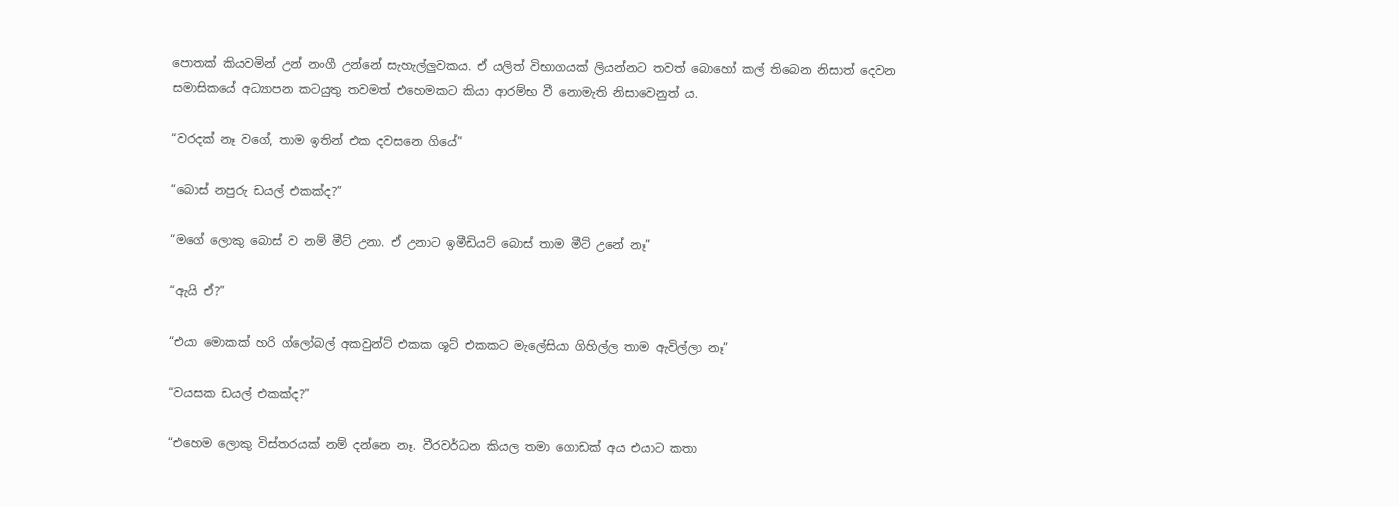පොතක් කියවමින් උන් නංගී උන්නේ සැහැල්ලුවකය. ඒ යලිත් විභාගයක් ලියන්නට තවත් බොහෝ කල් තිබෙන නිසාත් දෙවන සමාසිකයේ අධ්‍යාපන කටයුතු තවමත් එහෙමකට කියා ආරම්භ වී නොමැති නිසාවෙනුත් ය.

“වරදක් නෑ වගේ, තාම ඉතින් එක දවසනෙ ගියේ”

“බොස් නපුරු ඩයල් එකක්ද?”

“මගේ ලොකු බොස් ව නම් මීට් උනා. ඒ උනාට ඉමීඩියට් බොස් තාම මීට් උනේ නෑ”

“ඇයි ඒ?”

“එයා මොකක් හරි ග්ලෝබල් අකවුන්ට් එකක ශූට් එකකට මැලේසියා ගිහිල්ල තාම ඇවිල්ලා නෑ”

“වයසක ඩයල් එකක්ද?”

“එහෙම ලොකු විස්තරයක් නම් දන්නෙ නෑ. වීරවර්ධන කියල තමා ගොඩක් අය එයාට කතා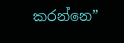කරන්නෙ”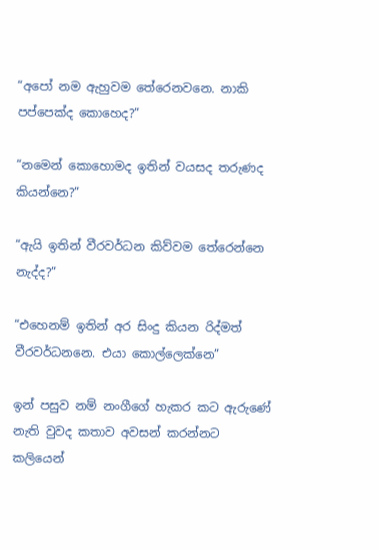“අපෝ නම ඇහුවම තේරෙනවනෙ. නාකි පප්පෙක්ද කොහෙද?”

“නමෙන් කොහොමද ඉතින් වයසද තරුණද කියන්නෙ?”

“ඇයි ඉතින් වීරවර්ධන කිව්වම තේරෙන්නෙ නැද්ද?”

“එහෙනම් ඉතින් අර සිංදු කියන රිද්මත් වීරවර්ධනනෙ. එයා කොල්ලෙක්නෙ”

ඉන් පසුව නම් නංගීගේ හැකර කට ඇරුණේ නැති වුවද කතාව අවසන් කරන්නට කලියෙන්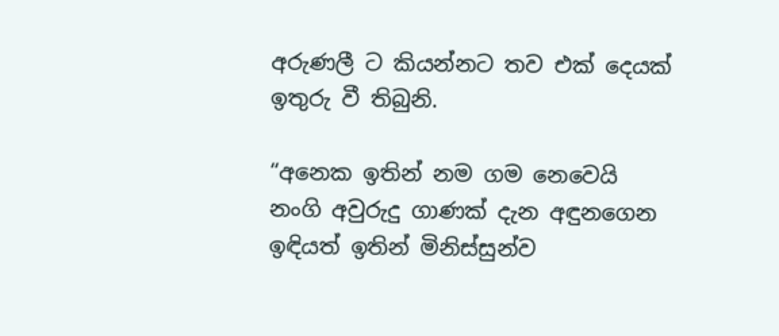අරුණලී ට කියන්නට තව එක් දෙයක් ඉතුරු වී තිබුනි.

“අනෙක ඉතින් නම ගම නෙවෙයි නංගි අවුරුදු ගාණක් දැන අඳුනගෙන ඉඳියත් ඉතින් මිනිස්සුන්ව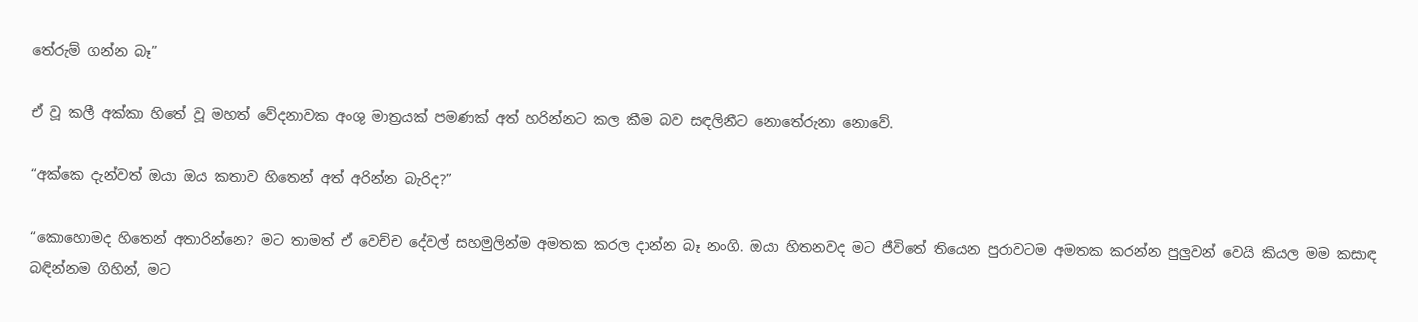තේරුම් ගන්න බෑ”

ඒ වූ කලී අක්කා හිතේ වූ මහත් වේදනාවක අංශු මාත්‍රයක් පමණක් අත් හරින්නට කල කීම බව සඳලිනීට නොතේරුනා නොවේ.

“අක්කෙ දැන්වත් ඔයා ඔය කතාව හිතෙන් අත් අරින්න බැරිද?”

“කොහොමද හිතෙන් අතාරින්නෙ? මට තාමත් ඒ වෙච්ච දේවල් සහමුලින්ම අමතක කරල දාන්න බෑ නංගි. ඔයා හිතනවද මට ජීවිතේ තියෙන පුරාවටම අමතක කරන්න පුලුවන් වෙයි කියල මම කසාඳ බඳින්නම ගිහින්, මට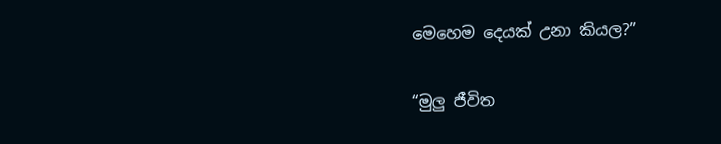මෙහෙම දෙයක් උනා කියල?”

“මුලු ජීවිත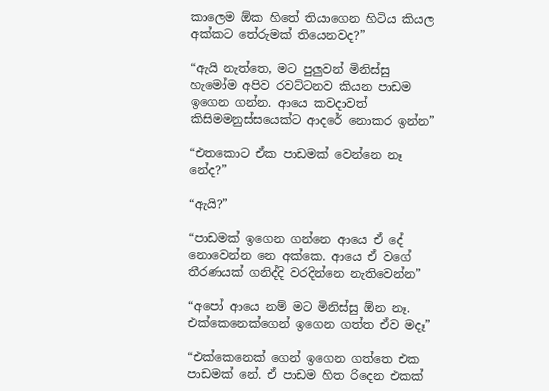කාලෙම ඕක හිතේ තියාගෙන හිටිය කියල අක්කට තේරුමක් තියෙනවද?”

“ඇයි නැත්තෙ, මට පුලුවන් මිනිස්සු හැමෝම අපිව රවට්ටනව කියන පාඩම ඉගෙන ගන්න. ආයෙ කවදාවත් කිසිමමනුස්සයෙක්ට ආදරේ නොකර ඉන්න”

“එතකොට ඒක පාඩමක් වෙන්නෙ නෑ නේද?”

“ඇයි?”

“පාඩමක් ඉගෙන ගන්නෙ ආයෙ ඒ දේ නොවෙන්න නෙ අක්කෙ. ආයෙ ඒ වගේ තීරණයක් ගනිද්දි වරදින්නෙ නැතිවෙන්න”

“අපෝ ආයෙ නම් මට මිනිස්සු ඕන නෑ. එක්කෙනෙක්ගෙන් ඉගෙන ගත්ත ඒව මදෑ”

“එක්කෙනෙක් ගෙන් ඉගෙන ගත්තෙ එක පාඩමක් නේ. ඒ පාඩම හිත රිදෙන එකක්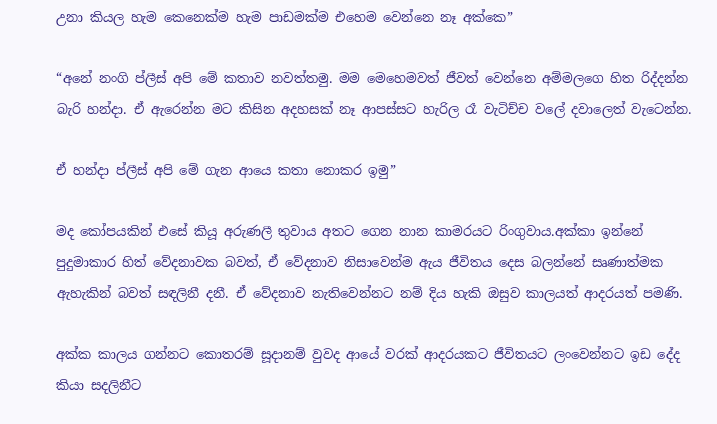උනා කියල හැම කෙනෙක්ම හැම පාඩමක්ම එහෙම වෙන්නෙ නෑ අක්කෙ”

“අනේ නංගි ප්ලීස් අපි මේ කතාව නවත්තමු. මම මෙහෙමවත් ජීවත් වෙන්නෙ අම්මලගෙ හිත රිද්දන්න බැරි හන්දා. ඒ ඇරෙන්න මට කිසින අදහසක් නෑ ආපස්සට හැරිල රෑ වැටිච්ච වලේ දවාලෙත් වැටෙන්න.

ඒ හන්දා ප්ලීස් අපි මේ ගැන ආයෙ කතා නොකර ඉමු”

මද කෝපයකින් එසේ කියූ අරුණලී තුවාය අතට ගෙන නාන කාමරයට රිංගුවාය.අක්කා ඉන්නේ පුදුමාකාර හිත් වේදනාවක බවත්, ඒ වේදනාව නිසාවෙන්ම ඇය ජීවිතය දෙස බලන්නේ සෘණාත්මක ඇහැකින් බවත් සඳලිනී දනී. ඒ වේදනාව නැතිවෙන්නට නම් දිය හැකි ඔසුව කාලයත් ආදරයත් පමණි.

අක්ක කාලය ගන්නට කොතරම් සූදානම් වුවද ආයේ වරක් ආදරයකට ජීවිතයට ලංවෙන්නට ඉඩ දේද කියා සදලිනීට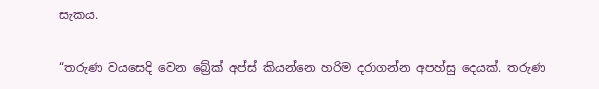සැකය.

“තරුණ වයසෙදි වෙන බ්‍රේක් අප්ස් කියන්නෙ හරිම දරාගන්න අපහ්සු දෙයක්. තරුණ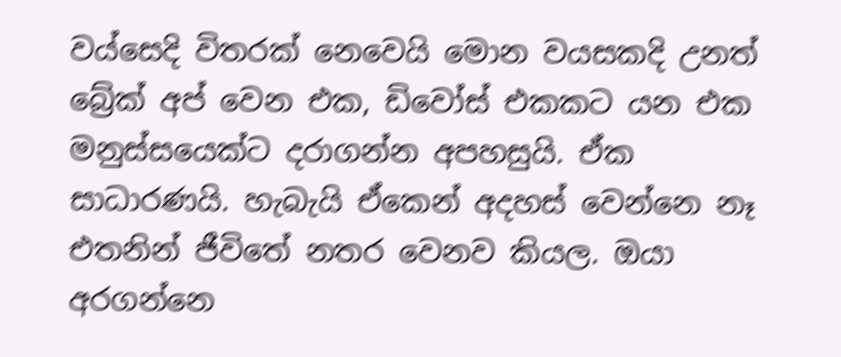වය්සෙදි විතරක් නෙවෙයි මොන වයසකදි උනත් බ්‍රේක් අප් වෙන එක, ඩිවෝස් එකකට යන එක මනුස්සයෙක්ට දරාගන්න අපහසුයි. ඒක සාධාරණයි. හැබැයි ඒකෙන් අදහස් වෙන්නෙ නෑ එතනින් ජීවිතේ නතර වෙනව කියල. ඔයා අරගන්නෙ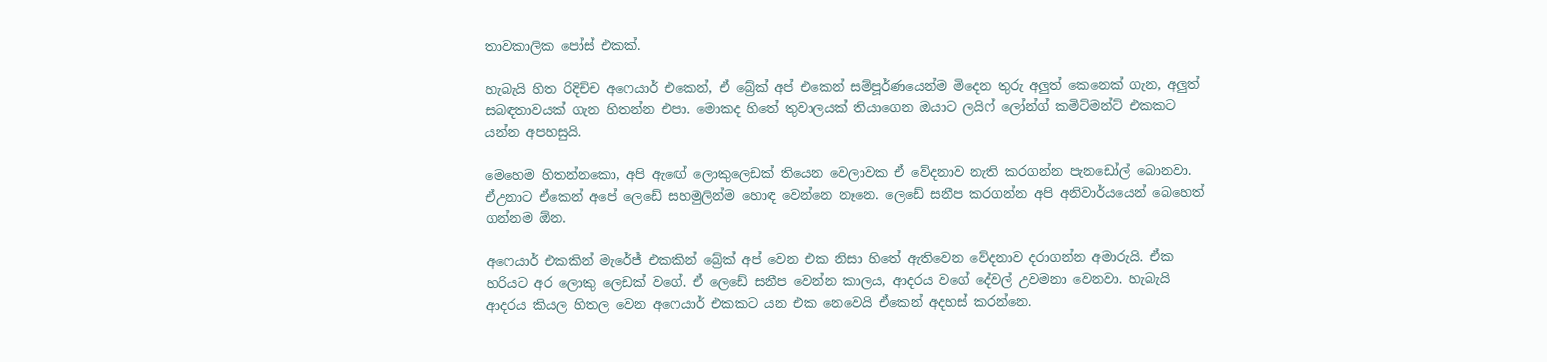තාවකාලික පෝස් එකක්.

හැබැයි හිත රිදිච්ච අෆෙයාර් එකෙන්, ඒ බ්‍රේක් අප් එකෙන් සම්පූර්ණයෙන්ම මිදෙන තුරු අලුත් කෙනෙක් ගැන, අලුත් සබඳතාවයක් ගැන හිතන්න එපා. මොකද හිතේ තුවාලයක් තියාගෙන ඔයාට ලයිෆ් ලෝන්ග් කමිට්මන්ට් එකකට යන්න අපහසුයි.

මෙහෙම හිතන්නකො, අපි ඇඟේ ලොකුලෙඩක් තියෙන වෙලාවක ඒ වේදනාව නැති කරගන්න පැනඩෝල් බොනවා. ඒඋනාට ඒකෙන් අපේ ලෙඩේ සහමුලින්ම හොඳ වෙන්නෙ නෑනෙ. ලෙඩේ සනීප කරගන්න අපි අනිවාර්යයෙන් බෙහෙත් ගන්නම ඕන.

අෆෙයාර් එකකින් මැරේජ් එකකින් බ්‍රේක් අප් වෙන එක නිසා හිතේ ඇතිවෙන වේදනාව දරාගන්න අමාරුයි. ඒක හරියට අර ලොකු ලෙඩක් වගේ. ඒ ලෙඩේ සනීප වෙන්න කාලය, ආදරය වගේ දේවල් උවමනා වෙනවා. හැබැයි ආදරය කියල හිතල වෙන අෆෙයාර් එකකට යන එක නෙවෙයි ඒකෙන් අදහස් කරන්නෙ.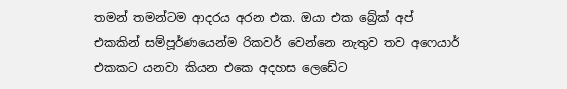තමන් තමන්ටම ආදරය අරන එක. ඔයා එක බ්‍රේක් අප් එකකින් සම්පූර්ණයෙන්ම රිකවර් වෙන්නෙ නැතුව තව අෆෙයාර් එකකට යනවා කියන එකෙ අදහස ලෙඩේට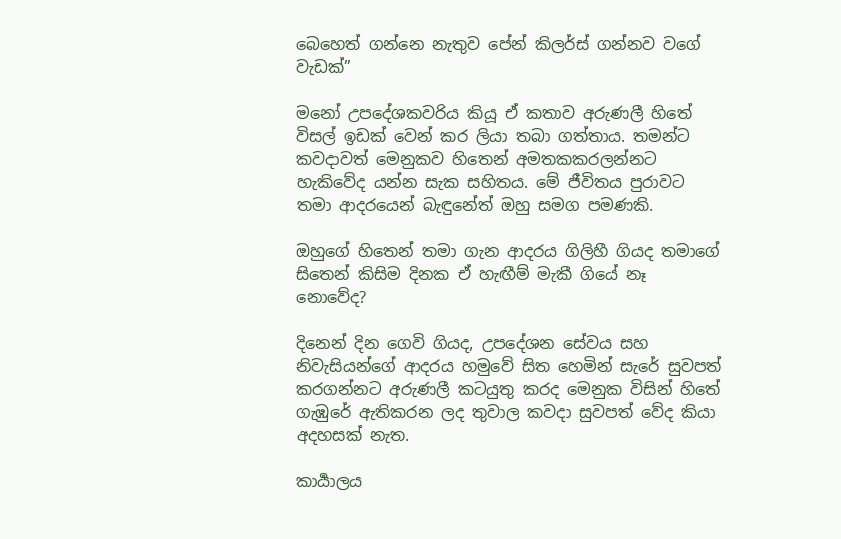බෙහෙත් ගන්නෙ නැතුව පේන් කිලර්ස් ගන්නව වගේ වැඩක්”

මනෝ උපදේශකවරිය කියූ ඒ කතාව අරුණලී හිතේ විසල් ඉඩක් වෙන් කර ලියා තබා ගත්තාය. තමන්ට කවදාවත් මෙනුකව හිතෙන් අමතකකරලන්නට හැකිවේද යන්න සැක සහිතය. මේ ජීවිතය පුරාවට තමා ආදරයෙන් බැඳුනේත් ඔහු සමග පමණකි.

ඔහුගේ හිතෙන් තමා ගැන ආදරය ගිලිහී ගියද තමාගේ සිතෙන් කිසිම දිනක ඒ හැඟීම් මැකී ගියේ නෑ නොවේද?

දිනෙන් දින ගෙවි ගියද, උපදේශන සේවය සහ නිවැසියන්ගේ ආදරය හමුවේ සිත හෙමින් සැරේ සුවපත් කරගන්නට අරුණලී කටයුතු කරද මෙනුක විසින් හිතේ ගැඹුරේ ඇතිකරන ලද තුවාල කවදා සුවපත් වේද කියා අදහසක් නැත.

කාර්‍යාලය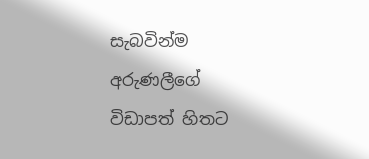සැබවින්ම අරුණලීගේ විඩාපත් හිතට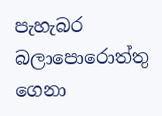පැහැබර බලාපොරොත්තු ගෙනා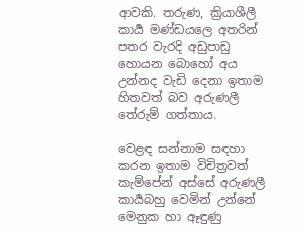ආවකි. තරුණ, ක්‍රියාශීලී කාර්‍ය මණ්ඩයලෙ අතරින් පතර වැරදි අඩුපාඩු හොයන බොහෝ අය උන්නද වැඩි දෙනා ඉතාම හිතවත් බව අරුණලී තේරුම් ගත්තාය.

වෙළඳ සන්නාම සඳහා කරන ඉතාම විචිත්‍රවත් කැම්පේන් අස්සේ අරුණලී කාර්‍යබහු වෙමින් උන්නේ මෙනුක හා ඈඳුණු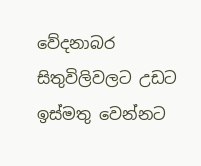වේදනාබර සිතුවිලිවලට උඩට ඉස්මතු වෙන්නට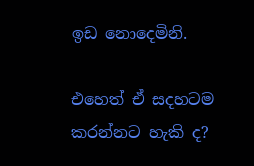ඉඩ නොදෙමිනි.

එහෙත් ඒ සදහටම කරන්නට හැකි ද?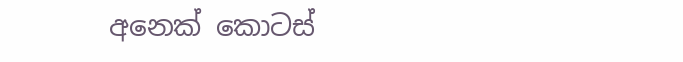අනෙක් කොටස්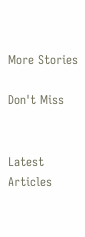More Stories

Don't Miss


Latest Articles